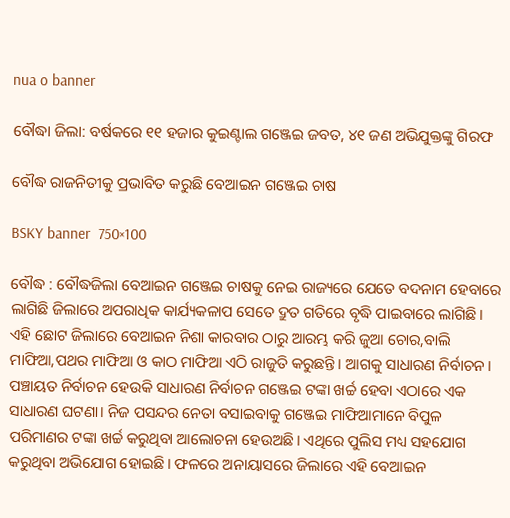nua o banner

ବୌଦ୍ଧା ଜିଲା: ବର୍ଷକରେ ୧୧ ହଜାର କୁଇଣ୍ଟାଲ ଗଞ୍ଜେଇ ଜବତ, ୪୧ ଜଣ ଅଭିଯୁକ୍ତଙ୍କୁ ଗିରଫ

ବୌଦ୍ଧ ରାଜନିତୀକୁ ପ୍ରଭାବିତ କରୁଛି ବେଆଇନ ଗଞ୍ଜେଇ ଚାଷ

BSKY banner  750×100

ବୌଦ୍ଧ : ବୌଦ୍ଧଜିଲା ବେଆଇନ ଗଞ୍ଜେଇ ଚାଷକୁ ନେଇ ରାଜ୍ୟରେ ଯେତେ ବଦନାମ ହେବାରେ ଲାଗିଛି ଜିଲାରେ ଅପରାଧିକ କାର୍ଯ୍ୟକଳାପ ସେତେ ଦ୍ରୁତ ଗତିରେ ବୃଦ୍ଧି ପାଇବାରେ ଲାଗିଛି। ଏହି ଛୋଟ ଜିଲାରେ ବେଆଇନ ନିଶା କାରବାର ଠାରୁ ଆରମ୍ଭ କରି ଜୁଆ ଚୋର,ବାଲି ମାଫିଆ,ପଥର ମାଫିଆ ଓ କାଠ ମାଫିଆ ଏଠି ରାଜୁତି କରୁଛନ୍ତି। ଆଗକୁ ସାଧାରଣ ନିର୍ବାଚନ। ପଞ୍ଚାୟତ ନିର୍ବାଚନ ହେଉକି ସାଧାରଣ ନିର୍ବାଚନ ଗଞ୍ଜେଇ ଟଙ୍କା ଖର୍ଚ୍ଚ ହେବା ଏଠାରେ ଏକ ସାଧାରଣ ଘଟଣା। ନିଜ ପସନ୍ଦର ନେତା ବସାଇବାକୁ ଗଞ୍ଜେଇ ମାଫିଆମାନେ ବିପୁଳ ପରିମାଣର ଟଙ୍କା ଖର୍ଚ୍ଚ କରୁଥିବା ଆଲୋଚନା ହେଉଅଛି। ଏଥିରେ ପୁଲିସ ମଧ୍ୟ ସହଯୋଗ କରୁଥିବା ଅଭିଯୋଗ ହୋଇଛି। ଫଳରେ ଅନାୟାସରେ ଜିଲାରେ ଏହି ବେଆଇନ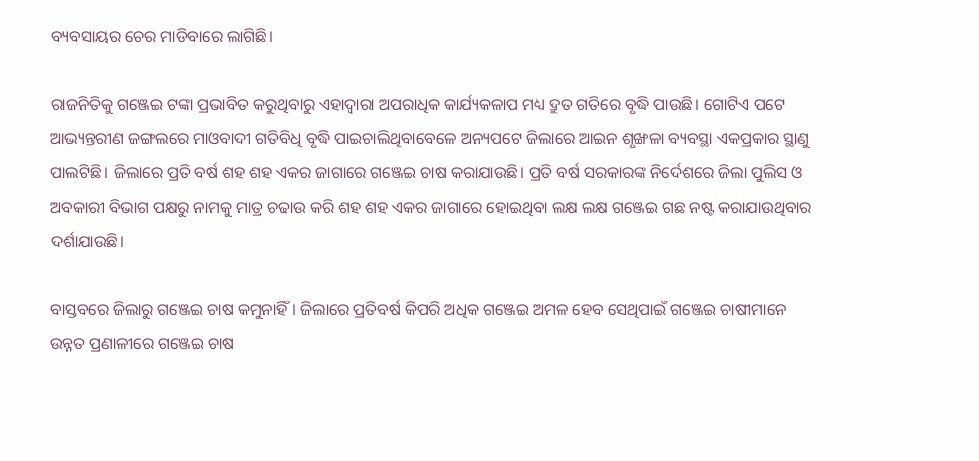ବ୍ୟବସାୟର ଚେର ମାଡିବାରେ ଲାଗିଛି।

ରାଜନିତିକୁ ଗଞ୍ଜେଇ ଟଙ୍କା ପ୍ରଭାବିତ କରୁଥିବାରୁ ଏହାଦ୍ୱାରା ଅପରାଧିକ କାର୍ଯ୍ୟକଳାପ ମଧ୍ୟ ଦ୍ରୁତ ଗତିରେ ବୃଦ୍ଧି ପାଉଛି। ଗୋଟିଏ ପଟେ ଆଭ୍ୟନ୍ତରୀଣ ଜଙ୍ଗଲରେ ମାଓବାଦୀ ଗତିବିଧି ବୃଦ୍ଧି ପାଇଚାଲିଥିବାବେଳେ ଅନ୍ୟପଟେ ଜିଲାରେ ଆଇନ ଶୃଙ୍ଖଳା ବ୍ୟବସ୍ଥା ଏକପ୍ରକାର ସ୍ଥାଣୁ ପାଲଟିଛି। ଜିଲାରେ ପ୍ରତି ବର୍ଷ ଶହ ଶହ ଏକର ଜାଗାରେ ଗଞ୍ଜେଇ ଚାଷ କରାଯାଉଛି। ପ୍ରତି ବର୍ଷ ସରକାରଙ୍କ ନିର୍ଦେଶରେ ଜିଲା ପୁଲିସ ଓ ଅବକାରୀ ବିଭାଗ ପକ୍ଷରୁ ନାମକୁ ମାତ୍ର ଚଢାଉ କରି ଶହ ଶହ ଏକର ଜାଗାରେ ହୋଇଥିବା ଲକ୍ଷ ଲକ୍ଷ ଗଞ୍ଜେଇ ଗଛ ନଷ୍ଟ କରାଯାଉଥିବାର ଦର୍ଶାଯାଉଛି।

ବାସ୍ତବରେ ଜିଲାରୁ ଗଞ୍ଜେଇ ଚାଷ କମୁନାହିଁ। ଜିଲାରେ ପ୍ରତିବର୍ଷ କିପରି ଅଧିକ ଗଞ୍ଜେଇ ଅମଳ ହେବ ସେଥିପାଇଁ ଗଞ୍ଜେଇ ଚାଷୀମାନେ ଉନ୍ନତ ପ୍ରଣାଳୀରେ ଗଞ୍ଜେଇ ଚାଷ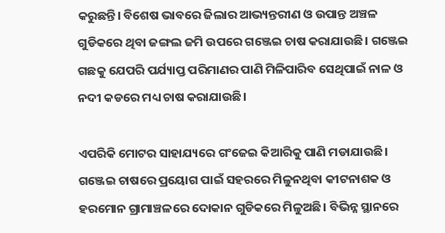କରୁଛନ୍ତି। ବିଶେଷ ଭାବରେ ଜିଲାର ଆଭ୍ୟନ୍ତରୀଣ ଓ ଉପାନ୍ତ ଅଞ୍ଚଳ ଗୁଡିକରେ ଥିବା ଜଙ୍ଗଲ ଜମି ଉପରେ ଗଞ୍ଜେଇ ଚାଷ କରାଯାଉଛି। ଗଞ୍ଜେଇ ଗଛକୁ ଯେପରି ପର୍ଯ୍ୟାପ୍ତ ପରିମାଣର ପାଣି ମିଳିପାରିବ ସେଥିପାଇଁ ନାଳ ଓ ନଦୀ କଡରେ ମଧ୍ୟ ଚାଷ କରାଯାଉଛି।

ଏପରିକି ମୋଟର ସାହାଯ୍ୟରେ ଗଂଜେଇ କିଆରିକୁ ପାଣି ମଡାଯାଉଛି। ଗଞ୍ଜେଇ ଚାଷରେ ପ୍ରୟୋଗ ପାଇଁ ସହରରେ ମିଳୁନଥିବା କୀଟନାଶକ ଓ ହରମୋନ ଗ୍ରାମାଞ୍ଚଳରେ ଦୋକାନ ଗୁଡିକରେ ମିଳୁଅଛି। ବିଭିନ୍ନ ସ୍ଥାନରେ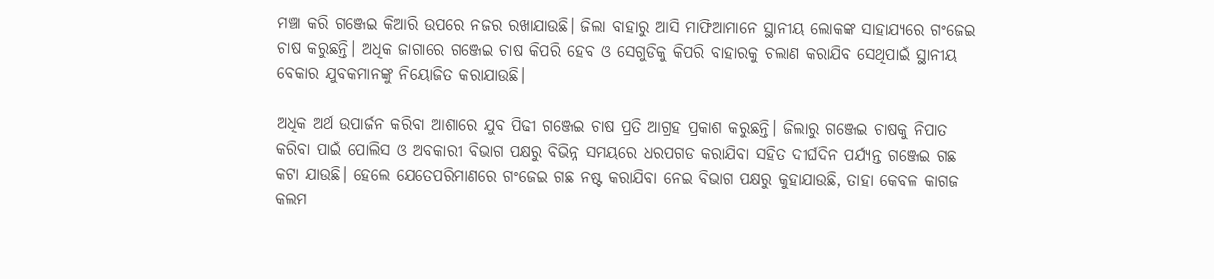ମଞ୍ଚା କରି ଗଞ୍ଜେଇ କିଆରି ଉପରେ ନଜର ରଖାଯାଉଛି। ଜିଲା ବାହାରୁ ଆସି ମାଫିଆମାନେ ସ୍ଥାନୀୟ ଲୋକଙ୍କ ସାହାଯ୍ୟରେ ଗଂଜେଇ ଚାଷ କରୁଛନ୍ତି। ଅଧିକ ଜାଗାରେ ଗଞ୍ଜେଇ ଚାଷ କିପରି ହେବ ଓ ସେଗୁଡିକୁ କିପରି ବାହାରକୁ ଚଲାଣ କରାଯିବ ସେଥିପାଇଁ ସ୍ଥାନୀୟ ବେକାର ଯୁବକମାନଙ୍କୁ ନିୟୋଜିତ କରାଯାଉଛି।

ଅଧିକ ଅର୍ଥ ଉପାର୍ଜନ କରିବା ଆଶାରେ ଯୁବ ପିଢୀ ଗଞ୍ଜେଇ ଚାଷ ପ୍ରତି ଆଗ୍ରହ ପ୍ରକାଶ କରୁଛନ୍ତି। ଜିଲାରୁ ଗଞ୍ଜେଇ ଚାଷକୁ ନିପାତ କରିବା ପାଇଁ ପୋଲିସ ଓ ଅବକାରୀ ବିଭାଗ ପକ୍ଷରୁ ବିଭିନ୍ନ ସମୟରେ ଧରପଗଡ କରାଯିବା ସହିତ ଦୀର୍ଘଦିନ ପର୍ଯ୍ୟନ୍ତ ଗଞ୍ଜେଇ ଗଛ କଟା ଯାଉଛି। ହେଲେ ଯେତେପରିମାଣରେ ଗଂଜେଇ ଗଛ ନଷ୍ଟ କରାଯିବା ନେଇ ବିଭାଗ ପକ୍ଷରୁ କୁହାଯାଉଛି, ତାହା କେବଳ କାଗଜ କଲମ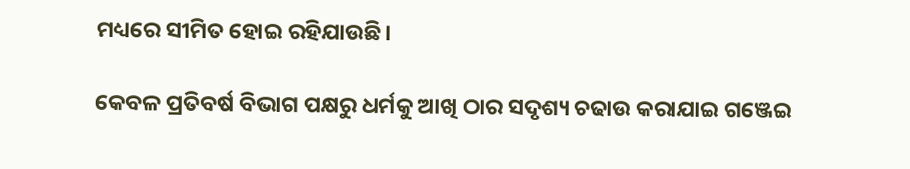ମଧ୍ୟରେ ସୀମିତ ହୋଇ ରହିଯାଉଛି।

କେବଳ ପ୍ରତିବର୍ଷ ବିଭାଗ ପକ୍ଷରୁ ଧର୍ମକୁ ଆଖି ଠାର ସଦୃଶ୍ୟ ଚଢାଉ କରାଯାଇ ଗଞ୍ଜେଇ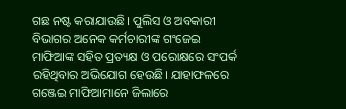ଗଛ ନଷ୍ଟ କରାଯାଉଛି। ପୁଲିସ ଓ ଅବକାରୀ ବିଭାଗର ଅନେକ କର୍ମଚାରୀଙ୍କ ଗଂଜେଇ ମାଫିଆଙ୍କ ସହିତ ପ୍ରତ୍ୟକ୍ଷ ଓ ପରୋକ୍ଷରେ ସଂପର୍କ ରହିଥିବାର ଅଭିଯୋଗ ହେଉଛି। ଯାହାଫଳରେ ଗଞ୍ଜେଇ ମାଫିଆମାନେ ଜିଲାରେ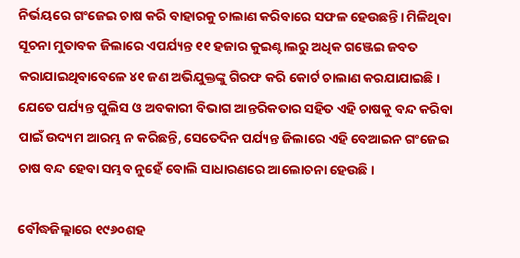ନିର୍ଭୟରେ ଗଂଜେଇ ଚାଷ କରି ବାହାରକୁ ଚାଲାଣ କରିବାରେ ସଫଳ ହେଉଛନ୍ତି। ମିଳିଥିବା ସୂଚନା ମୁତାବକ ଜିଲାରେ ଏପର୍ଯ୍ୟନ୍ତ ୧୧ ହଜାର କୁଇଣ୍ଟାଲରୁ ଅଧିକ ଗଞ୍ଜେଇ ଜବତ କରାଯାଇଥିବାବେଳେ ୪୧ ଜଣ ଅଭିଯୁକ୍ତଙ୍କୁ ଗିରଫ କରି କୋର୍ଟ ଚାଲାଣ କରଯାଯାଇଛି। ଯେତେ ପର୍ଯ୍ୟନ୍ତ ପୁଲିସ ଓ ଅବକାରୀ ବିଭାଗ ଆନ୍ତରିକତାର ସହିତ ଏହି ଚାଷକୁ ବନ୍ଦ କରିବା ପାଇଁ ଉଦ୍ୟମ ଆରମ୍ଭ ନ କରିଛନ୍ତି, ସେତେଦିନ ପର୍ଯ୍ୟନ୍ତ ଜିଲାରେ ଏହି ବେଆଇନ ଗଂଜେଇ ଚାଷ ବନ୍ଦ ହେବା ସମ୍ଭବ ନୁହେଁ ବୋଲି ସାଧାରଣରେ ଆଲୋଚନା ହେଉଛି।

ବୌଦ୍ଧଜିଲ୍ଲାରେ ୧୯୬୦ଶହ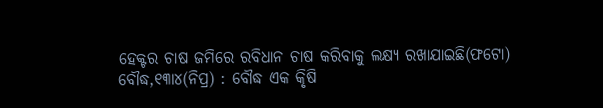ହେକ୍ଟର ଚାଷ ଜମିରେ ରବିଧାନ ଚାଷ କରିବାକୁ ଲକ୍ଷ୍ୟ ରଖାଯାଇଛି(ଫଟୋ)
ବୌଦ୍ଧ,୧୩ା୪(ନିପ୍ର) : ବୌଦ୍ଧ ଏକ କୃିଷି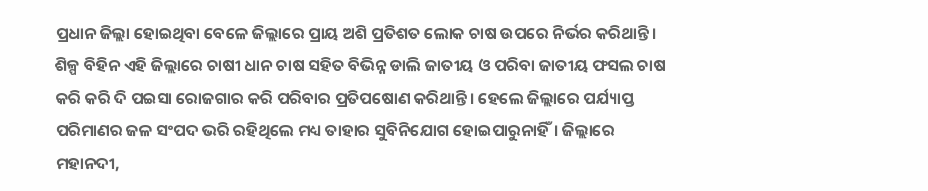ପ୍ରଧାନ ଜିଲ୍ଲା ହୋଇଥିବା ବେଳେ ଜିଲ୍ଲାରେ ପ୍ରାୟ ଅଶି ପ୍ରତିଶତ ଲୋକ ଚାଷ ଉପରେ ନିର୍ଭର କରିଥାନ୍ତି। ଶିଳ୍ପ ବିହିନ ଏହି ଜିଲ୍ଲାରେ ଚାଷୀ ଧାନ ଚାଷ ସହିତ ବିଭିନ୍ନ ଡାଲି ଜାତୀୟ ଓ ପରିବା ଜାତୀୟ ଫସଲ ଚାଷ କରି କରି ଦି ପଇସା ରୋଜଗାର କରି ପରିବାର ପ୍ରତିପଷୋଣ କରିଥାନ୍ତି। ହେଲେ ଜିଲ୍ଲାରେ ପର୍ଯ୍ୟାପ୍ତ ପରିମାଣର ଜଳ ସଂପଦ ଭରି ରହିଥିଲେ ମଧ୍ୟ ତାହାର ସୁବିନିଯୋଗ ହୋଇପାରୁନାହିଁ। ଜିଲ୍ଲାରେ ମହାନଦୀ,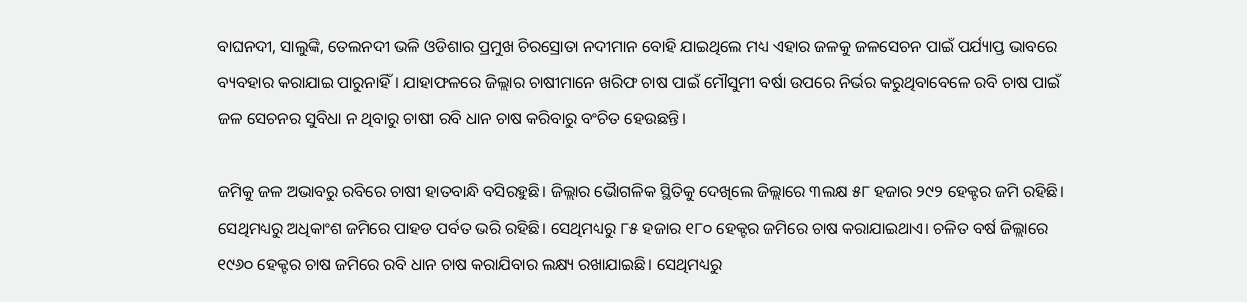ବାଘନଦୀ, ସାଲୁଙ୍କି, ତେଲନଦୀ ଭଳି ଓଡିଶାର ପ୍ରମୁଖ ଚିରସ୍ରୋତା ନଦୀମାନ ବୋହି ଯାଇଥିଲେ ମଧ୍ୟ ଏହାର ଜଳକୁ ଜଳସେଚନ ପାଇଁ ପର୍ଯ୍ୟାପ୍ତ ଭାବରେ ବ୍ୟବହାର କରାଯାଇ ପାରୁନାହିଁ। ଯାହାଫଳରେ ଜିଲ୍ଲାର ଚାଷୀମାନେ ଖରିଫ ଚାଷ ପାଇଁ ମୌସୁମୀ ବର୍ଷା ଉପରେ ନିର୍ଭର କରୁଥିବାବେଳେ ରବି ଚାଷ ପାଇଁ ଜଳ ସେଚନର ସୁବିଧା ନ ଥିବାରୁ ଚାଷୀ ରବି ଧାନ ଚାଷ କରିବାରୁ ବଂଚିତ ହେଉଛନ୍ତି।

ଜମିକୁ ଜଳ ଅଭାବରୁ ରବିରେ ଚାଷୀ ହାତବାନ୍ଧି ବସିରହୁଛି। ଜିଲ୍ଲାର ଭୈାଗଳିକ ସ୍ଥିତିକୁ ଦେଖିଲେ ଜିଲ୍ଲାରେ ୩ଲକ୍ଷ ୫୮ ହଜାର ୨୯୨ ହେକ୍ଟର ଜମି ରହିଛି। ସେଥିମଧ୍ୟରୁ ଅଧିକାଂଶ ଜମିରେ ପାହଡ ପର୍ବତ ଭରି ରହିଛି। ସେଥିମଧ୍ୟରୁ ୮୫ ହଜାର ୧୮୦ ହେକ୍ଟର ଜମିରେ ଚାଷ କରାଯାଇଥାଏ। ଚଳିତ ବର୍ଷ ଜିଲ୍ଲାରେ ୧୯୬୦ ହେକ୍ଟର ଚାଷ ଜମିରେ ରବି ଧାନ ଚାଷ କରାଯିବାର ଲକ୍ଷ୍ୟ ରଖାଯାଇଛି। ସେଥିମଧ୍ୟରୁ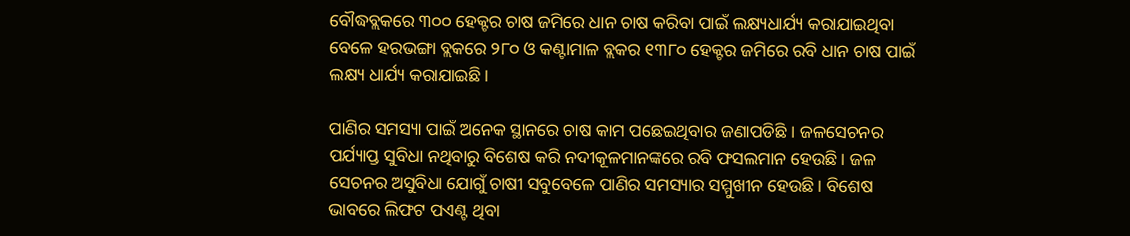ବୌଦ୍ଧବ୍ଲକରେ ୩୦୦ ହେକ୍ଟର ଚାଷ ଜମିରେ ଧାନ ଚାଷ କରିବା ପାଇଁ ଲକ୍ଷ୍ୟଧାର୍ଯ୍ୟ କରାଯାଇଥିବା ବେଳେ ହରଭଙ୍ଗା ବ୍ଲକରେ ୨୮୦ ଓ କଣ୍ଟାମାଳ ବ୍ଲକର ୧୩୮୦ ହେକ୍ଟର ଜମିରେ ରବି ଧାନ ଚାଷ ପାଇଁ ଲକ୍ଷ୍ୟ ଧାର୍ଯ୍ୟ କରାଯାଇଛି।

ପାଣିର ସମସ୍ୟା ପାଇଁ ଅନେକ ସ୍ଥାନରେ ଚାଷ କାମ ପଛେଇଥିବାର ଜଣାପଡିଛି । ଜଳସେଚନର ପର୍ଯ୍ୟାପ୍ତ ସୁବିଧା ନଥିବାରୁ ବିଶେଷ କରି ନଦୀକୂଳମାନଙ୍କରେ ରବି ଫସଲମାନ ହେଉଛି। ଜଳ ସେଚନର ଅସୁବିଧା ଯୋଗୁଁ ଚାଷୀ ସବୁବେଳେ ପାଣିର ସମସ୍ୟାର ସମ୍ମୁଖୀନ ହେଉଛି। ବିଶେଷ ଭାବରେ ଲିଫଟ ପଏଣ୍ଟ ଥିବା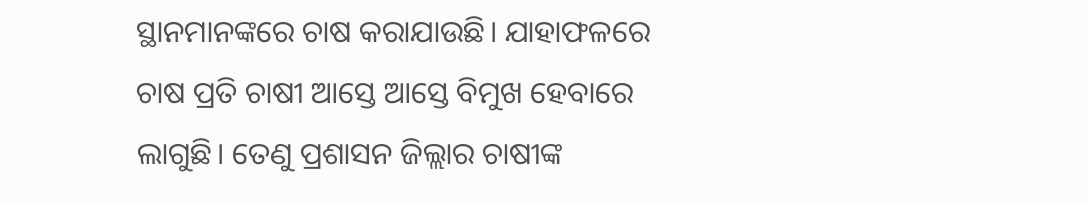ସ୍ଥାନମାନଙ୍କରେ ଚାଷ କରାଯାଉଛି। ଯାହାଫଳରେ ଚାଷ ପ୍ରତି ଚାଷୀ ଆସ୍ତେ ଆସ୍ତେ ବିମୁଖ ହେବାରେ ଲାଗୁଛି। ତେଣୁ ପ୍ରଶାସନ ଜିଲ୍ଲାର ଚାଷୀଙ୍କ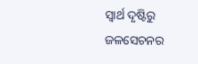ସ୍ୱାର୍ଥ ଦୃଷ୍ଟିରୁ ଜଳସେଚନର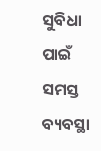ସୁବିଧା ପାଇଁ ସମସ୍ତ ବ୍ୟବସ୍ଥା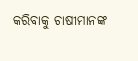କରିବାକୁ ଚାଷୀମାନଙ୍କ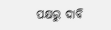ପକ୍ଷରୁ ଦାବି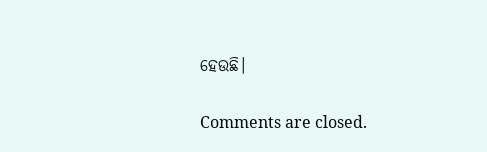ହେଉଛି।

Comments are closed.